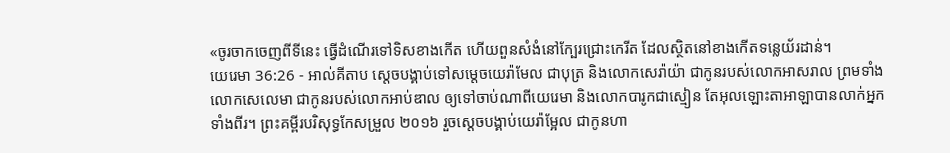«ចូរចាកចេញពីទីនេះ ធ្វើដំណើរទៅទិសខាងកើត ហើយពួនសំងំនៅក្បែរជ្រោះកេរីត ដែលស្ថិតនៅខាងកើតទន្លេយ័រដាន់។
យេរេមា 36:26 - អាល់គីតាប ស្តេចបង្គាប់ទៅសម្ដេចយេរ៉ាមែល ជាបុត្រ និងលោកសេរ៉ាយ៉ា ជាកូនរបស់លោកអាសរាល ព្រមទាំងលោកសេលេមា ជាកូនរបស់លោកអាប់ឌាល ឲ្យទៅចាប់ណាពីយេរេមា និងលោកបារូកជាស្មៀន តែអុលឡោះតាអាឡាបានលាក់អ្នកទាំងពីរ។ ព្រះគម្ពីរបរិសុទ្ធកែសម្រួល ២០១៦ រួចស្ដេចបង្គាប់យេរ៉ាម្អែល ជាកូនហា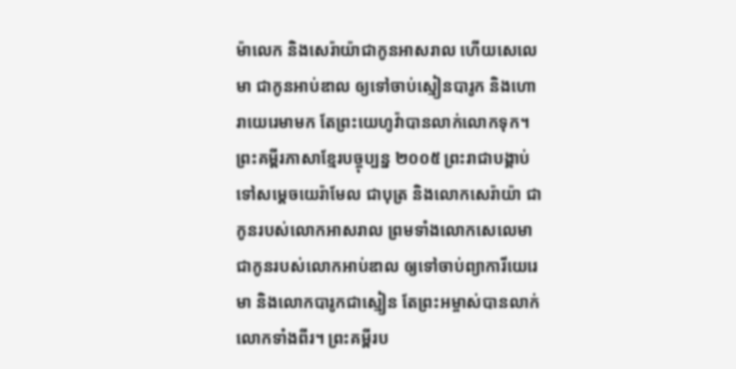ម៉ាលេក និងសេរ៉ាយ៉ាជាកូនអាសរាល ហើយសេលេមា ជាកូនអាប់ឌាល ឲ្យទៅចាប់ស្មៀនបារូក និងហោរាយេរេមាមក តែព្រះយេហូវ៉ាបានលាក់លោកទុក។ ព្រះគម្ពីរភាសាខ្មែរបច្ចុប្បន្ន ២០០៥ ព្រះរាជាបង្គាប់ទៅសម្ដេចយេរ៉ាមែល ជាបុត្រ និងលោកសេរ៉ាយ៉ា ជាកូនរបស់លោកអាសរាល ព្រមទាំងលោកសេលេមា ជាកូនរបស់លោកអាប់ឌាល ឲ្យទៅចាប់ព្យាការីយេរេមា និងលោកបារូកជាស្មៀន តែព្រះអម្ចាស់បានលាក់លោកទាំងពីរ។ ព្រះគម្ពីរប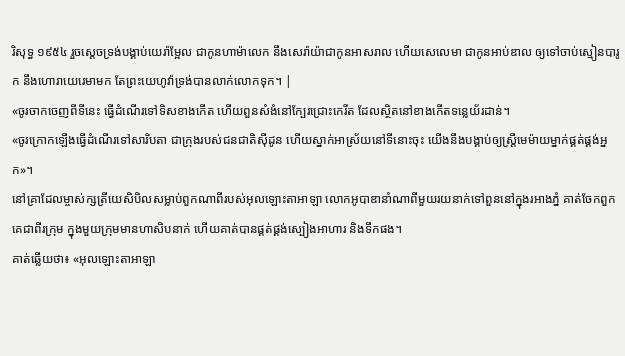រិសុទ្ធ ១៩៥៤ រួចស្តេចទ្រង់បង្គាប់យេរ៉ាម្អែល ជាកូនហាម៉ាលេក នឹងសេរ៉ាយ៉ាជាកូនអាសរាល ហើយសេលេមា ជាកូនអាប់ឌាល ឲ្យទៅចាប់ស្មៀនបារូក នឹងហោរាយេរេមាមក តែព្រះយេហូវ៉ាទ្រង់បានលាក់លោកទុក។ |
«ចូរចាកចេញពីទីនេះ ធ្វើដំណើរទៅទិសខាងកើត ហើយពួនសំងំនៅក្បែរជ្រោះកេរីត ដែលស្ថិតនៅខាងកើតទន្លេយ័រដាន់។
«ចូរក្រោកឡើងធ្វើដំណើរទៅសារិបតា ជាក្រុងរបស់ជនជាតិស៊ីដូន ហើយស្នាក់អាស្រ័យនៅទីនោះចុះ យើងនឹងបង្គាប់ឲ្យស្ត្រីមេម៉ាយម្នាក់ផ្គត់ផ្គង់អ្នក»។
នៅគ្រាដែលម្ចាស់ក្សត្រីយេសិបិលសម្លាប់ពួកណាពីរបស់អុលឡោះតាអាឡា លោកអូបាឌានាំណាពីមួយរយនាក់ទៅពួននៅក្នុងរអាងភ្នំ គាត់ចែកពួកគេជាពីរក្រុម ក្នុងមួយក្រុមមានហាសិបនាក់ ហើយគាត់បានផ្គត់ផ្គង់ស្បៀងអាហារ និងទឹកផង។
គាត់ឆ្លើយថា៖ «អុលឡោះតាអាឡា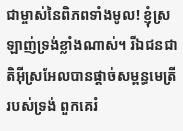ជាម្ចាស់នៃពិភពទាំងមូល! ខ្ញុំស្រឡាញ់ទ្រង់ខ្លាំងណាស់។ រីឯជនជាតិអ៊ីស្រអែលបានផ្តាច់សម្ពន្ធមេត្រីរបស់ទ្រង់ ពួកគេរំ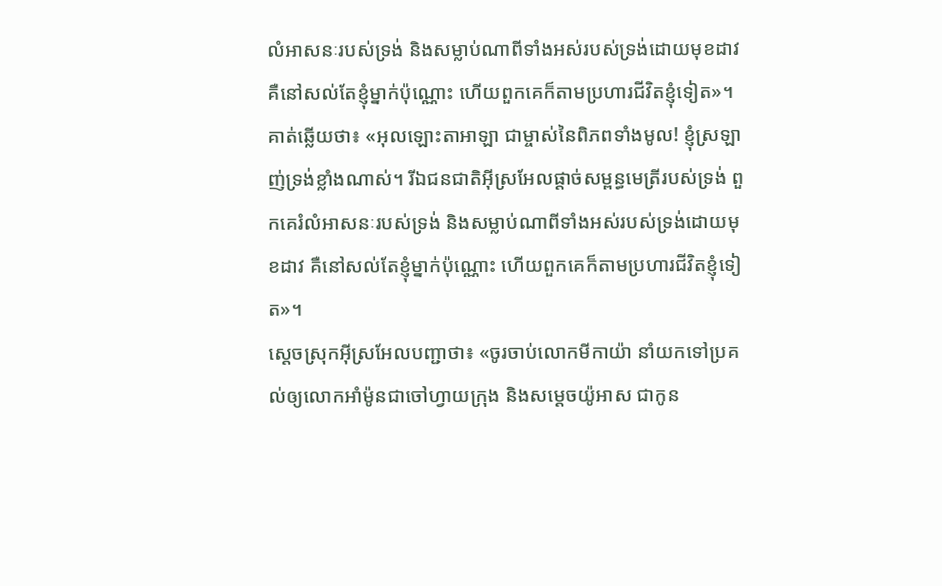លំអាសនៈរបស់ទ្រង់ និងសម្លាប់ណាពីទាំងអស់របស់ទ្រង់ដោយមុខដាវ គឺនៅសល់តែខ្ញុំម្នាក់ប៉ុណ្ណោះ ហើយពួកគេក៏តាមប្រហារជីវិតខ្ញុំទៀត»។
គាត់ឆ្លើយថា៖ «អុលឡោះតាអាឡា ជាម្ចាស់នៃពិភពទាំងមូល! ខ្ញុំស្រឡាញ់ទ្រង់ខ្លាំងណាស់។ រីឯជនជាតិអ៊ីស្រអែលផ្តាច់សម្ពន្ធមេត្រីរបស់ទ្រង់ ពួកគេរំលំអាសនៈរបស់ទ្រង់ និងសម្លាប់ណាពីទាំងអស់របស់ទ្រង់ដោយមុខដាវ គឺនៅសល់តែខ្ញុំម្នាក់ប៉ុណ្ណោះ ហើយពួកគេក៏តាមប្រហារជីវិតខ្ញុំទៀត»។
ស្តេចស្រុកអ៊ីស្រអែលបញ្ជាថា៖ «ចូរចាប់លោកមីកាយ៉ា នាំយកទៅប្រគល់ឲ្យលោកអាំម៉ូនជាចៅហ្វាយក្រុង និងសម្តេចយ៉ូអាស ជាកូន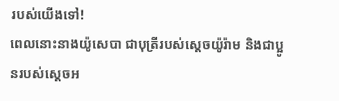របស់យើងទៅ!
ពេលនោះនាងយ៉ូសេបា ជាបុត្រីរបស់ស្តេចយ៉ូរ៉ាម និងជាប្អូនរបស់ស្តេចអ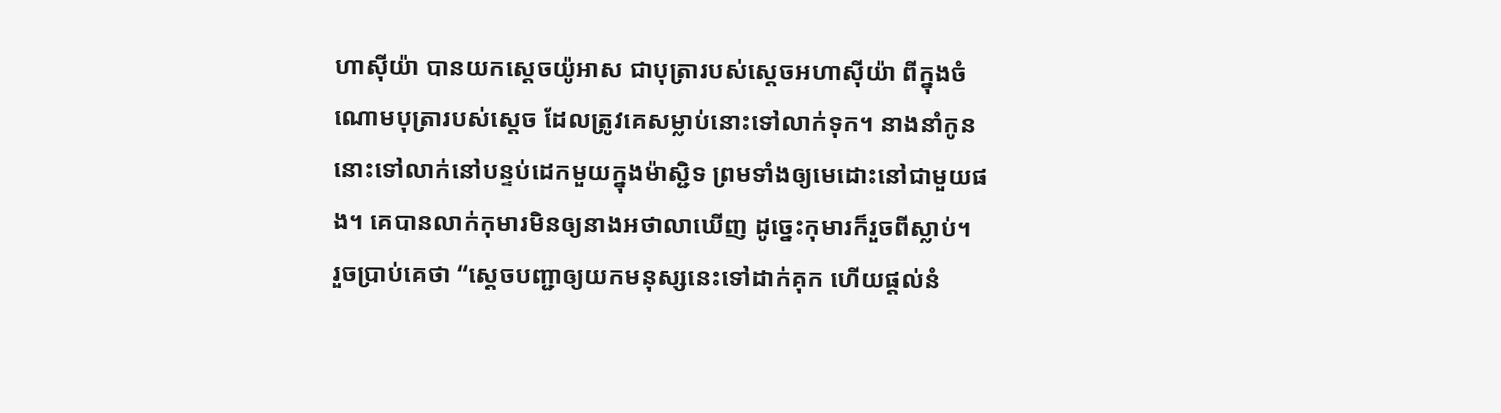ហាស៊ីយ៉ា បានយកស្តេចយ៉ូអាស ជាបុត្រារបស់ស្តេចអហាស៊ីយ៉ា ពីក្នុងចំណោមបុត្រារបស់ស្តេច ដែលត្រូវគេសម្លាប់នោះទៅលាក់ទុក។ នាងនាំកូននោះទៅលាក់នៅបន្ទប់ដេកមួយក្នុងម៉ាស្ជិទ ព្រមទាំងឲ្យមេដោះនៅជាមួយផង។ គេបានលាក់កុមារមិនឲ្យនាងអថាលាឃើញ ដូច្នេះកុមារក៏រួចពីស្លាប់។
រួចប្រាប់គេថា “ស្តេចបញ្ជាឲ្យយកមនុស្សនេះទៅដាក់គុក ហើយផ្តល់នំ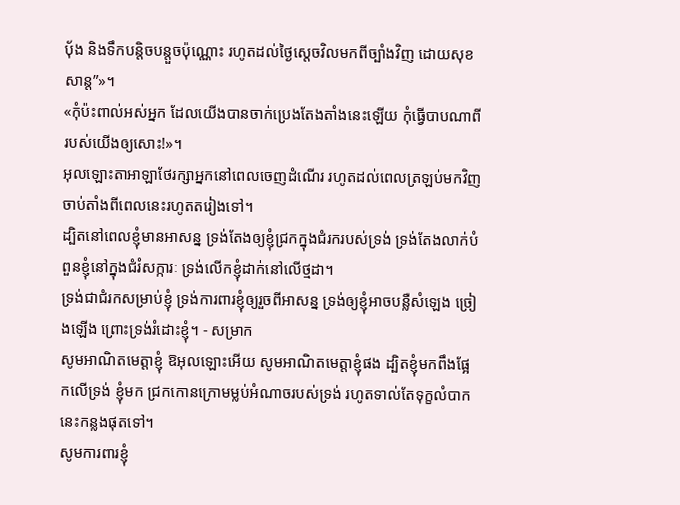បុ័ង និងទឹកបន្តិចបន្តួចប៉ុណ្ណោះ រហូតដល់ថ្ងៃស្តេចវិលមកពីច្បាំងវិញ ដោយសុខសាន្ត”»។
«កុំប៉ះពាល់អស់អ្នក ដែលយើងបានចាក់ប្រេងតែងតាំងនេះឡើយ កុំធ្វើបាបណាពីរបស់យើងឲ្យសោះ!»។
អុលឡោះតាអាឡាថែរក្សាអ្នកនៅពេលចេញដំណើរ រហូតដល់ពេលត្រឡប់មកវិញ ចាប់តាំងពីពេលនេះរហូតតរៀងទៅ។
ដ្បិតនៅពេលខ្ញុំមានអាសន្ន ទ្រង់តែងឲ្យខ្ញុំជ្រកក្នុងជំរករបស់ទ្រង់ ទ្រង់តែងលាក់បំពួនខ្ញុំនៅក្នុងជំរំសក្ការៈ ទ្រង់លើកខ្ញុំដាក់នៅលើថ្មដា។
ទ្រង់ជាជំរកសម្រាប់ខ្ញុំ ទ្រង់ការពារខ្ញុំឲ្យរួចពីអាសន្ន ទ្រង់ឲ្យខ្ញុំអាចបន្លឺសំឡេង ច្រៀងឡើង ព្រោះទ្រង់រំដោះខ្ញុំ។ - សម្រាក
សូមអាណិតមេត្តាខ្ញុំ ឱអុលឡោះអើយ សូមអាណិតមេត្តាខ្ញុំផង ដ្បិតខ្ញុំមកពឹងផ្អែកលើទ្រង់ ខ្ញុំមក ជ្រកកោនក្រោមម្លប់អំណាចរបស់ទ្រង់ រហូតទាល់តែទុក្ខលំបាកនេះកន្លងផុតទៅ។
សូមការពារខ្ញុំ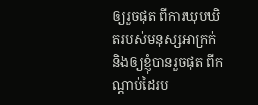ឲ្យរួចផុត ពីការឃុបឃិតរបស់មនុស្សអាក្រក់ និងឲ្យខ្ញុំបានរួចផុត ពីកណ្ដាប់ដៃរប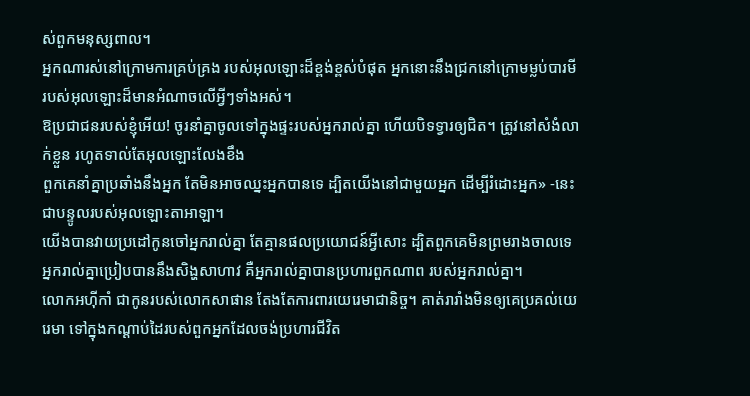ស់ពួកមនុស្សពាល។
អ្នកណារស់នៅក្រោមការគ្រប់គ្រង របស់អុលឡោះដ៏ខ្ពង់ខ្ពស់បំផុត អ្នកនោះនឹងជ្រកនៅក្រោមម្លប់បារមី របស់អុលឡោះដ៏មានអំណាចលើអ្វីៗទាំងអស់។
ឱប្រជាជនរបស់ខ្ញុំអើយ! ចូរនាំគ្នាចូលទៅក្នុងផ្ទះរបស់អ្នករាល់គ្នា ហើយបិទទ្វារឲ្យជិត។ ត្រូវនៅសំងំលាក់ខ្លួន រហូតទាល់តែអុលឡោះលែងខឹង
ពួកគេនាំគ្នាប្រឆាំងនឹងអ្នក តែមិនអាចឈ្នះអ្នកបានទេ ដ្បិតយើងនៅជាមួយអ្នក ដើម្បីរំដោះអ្នក» -នេះជាបន្ទូលរបស់អុលឡោះតាអាឡា។
យើងបានវាយប្រដៅកូនចៅអ្នករាល់គ្នា តែគ្មានផលប្រយោជន៍អ្វីសោះ ដ្បិតពួកគេមិនព្រមរាងចាលទេ អ្នករាល់គ្នាប្រៀបបាននឹងសិង្ហសាហាវ គឺអ្នករាល់គ្នាបានប្រហារពួកណាព របស់អ្នករាល់គ្នា។
លោកអហ៊ីកាំ ជាកូនរបស់លោកសាផាន តែងតែការពារយេរេមាជានិច្ច។ គាត់រារាំងមិនឲ្យគេប្រគល់យេរេមា ទៅក្នុងកណ្ដាប់ដៃរបស់ពួកអ្នកដែលចង់ប្រហារជីវិត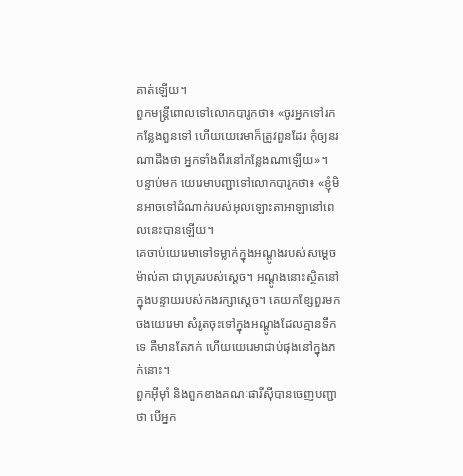គាត់ឡើយ។
ពួកមន្ត្រីពោលទៅលោកបារូកថា៖ «ចូរអ្នកទៅរកកន្លែងពួនទៅ ហើយយេរេមាក៏ត្រូវពួនដែរ កុំឲ្យនរណាដឹងថា អ្នកទាំងពីរនៅកន្លែងណាឡើយ»។
បន្ទាប់មក យេរេមាបញ្ជាទៅលោកបារូកថា៖ «ខ្ញុំមិនអាចទៅដំណាក់របស់អុលឡោះតាអាឡានៅពេលនេះបានឡើយ។
គេចាប់យេរេមាទៅទម្លាក់ក្នុងអណ្ដូងរបស់សម្ដេចម៉ាល់គា ជាបុត្ររបស់ស្ដេច។ អណ្ដូងនោះស្ថិតនៅក្នុងបន្ទាយរបស់កងរក្សាស្ដេច។ គេយកខ្សែពួរមកចងយេរេមា សំរូតចុះទៅក្នុងអណ្ដូងដែលគ្មានទឹកទេ គឺមានតែភក់ ហើយយេរេមាជាប់ផុងនៅក្នុងភក់នោះ។
ពួកអ៊ីមុាំ និងពួកខាងគណៈផារីស៊ីបានចេញបញ្ជាថា បើអ្នក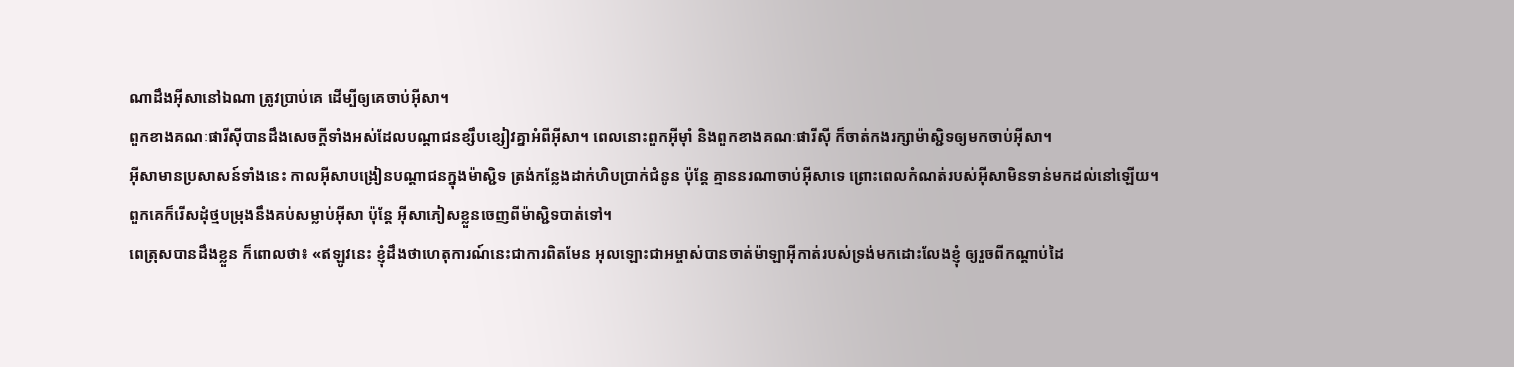ណាដឹងអ៊ីសានៅឯណា ត្រូវប្រាប់គេ ដើម្បីឲ្យគេចាប់អ៊ីសា។
ពួកខាងគណៈផារីស៊ីបានដឹងសេចក្ដីទាំងអស់ដែលបណ្ដាជនខ្សឹបខ្សៀវគ្នាអំពីអ៊ីសា។ ពេលនោះពួកអ៊ីមុាំ និងពួកខាងគណៈផារីស៊ី ក៏ចាត់កងរក្សាម៉ាស្ជិទឲ្យមកចាប់អ៊ីសា។
អ៊ីសាមានប្រសាសន៍ទាំងនេះ កាលអ៊ីសាបង្រៀនបណ្ដាជនក្នុងម៉ាស្ជិទ ត្រង់កន្លែងដាក់ហិបប្រាក់ជំនូន ប៉ុន្ដែ គ្មាននរណាចាប់អ៊ីសាទេ ព្រោះពេលកំណត់របស់អ៊ីសាមិនទាន់មកដល់នៅឡើយ។
ពួកគេក៏រើសដុំថ្មបម្រុងនឹងគប់សម្លាប់អ៊ីសា ប៉ុន្ដែ អ៊ីសាភៀសខ្លួនចេញពីម៉ាស្ជិទបាត់ទៅ។
ពេត្រុសបានដឹងខ្លួន ក៏ពោលថា៖ «ឥឡូវនេះ ខ្ញុំដឹងថាហេតុការណ៍នេះជាការពិតមែន អុលឡោះជាអម្ចាស់បានចាត់ម៉ាឡាអ៊ីកាត់របស់ទ្រង់មកដោះលែងខ្ញុំ ឲ្យរួចពីកណ្ដាប់ដៃ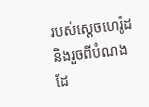របស់ស្ដេចហេរ៉ូដ និងរួចពីបំណងដែ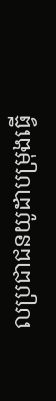លប្រជាជនយូដាបម្រុងធ្វើ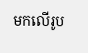មកលើរូប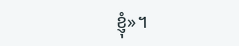ខ្ញុំ»។